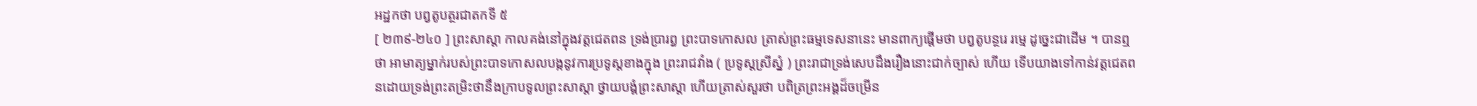អដ្ឋកថា បព្វតូបត្ថរជាតកទី ៥
[ ២៣៩-២៤០ ] ព្រះសាស្តា កាលគង់នៅក្នុងវត្តជេតពន ទ្រង់ប្រារព្ធ ព្រះបាទកោសល ត្រាស់ព្រះធម្មទេសនានេះ មានពាក្យផ្តើមថា បព្វតូបន្ថរេ រម្មេ ដូច្នេះជាដើម ។ បានឮថា អាមាត្យម្នាក់របស់ព្រះបាទកោសលបង្កនូវការប្រទូស្តខាងក្នុង ព្រះរាជវាំង ( ប្រទូស្តស្រីស្នំ ) ព្រះរាជាទ្រង់សេបដឹងរឿងនោះជាក់ច្បាស់ ហើយ ទើបយាងទៅកាន់វត្តជេតពនដោយទ្រង់ព្រះតម្រិះថានឹងក្រាបទូលព្រះសាស្តា ថ្វាយបង្គំព្រះសាស្តា ហើយត្រាស់សួរថា បពិត្រព្រះអង្គដ៏ចម្រើន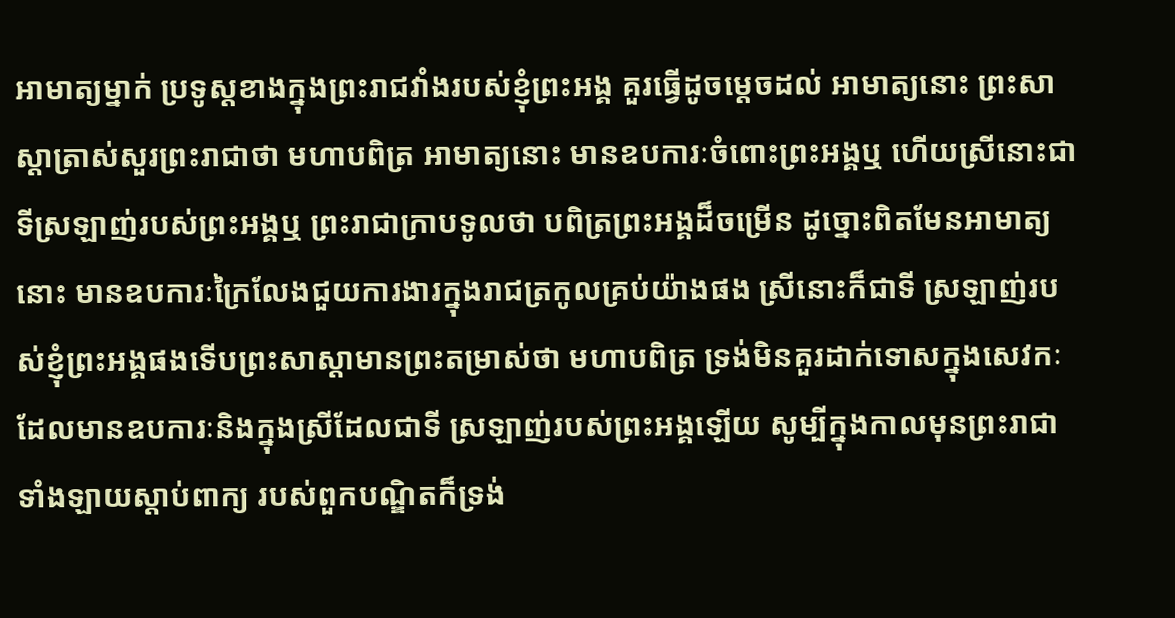អាមាត្យម្នាក់ ប្រទូស្តខាងក្នុងព្រះរាជវាំងរបស់ខ្ញុំព្រះអង្គ គួរធ្វើដូចម្តេចដល់ អាមាត្យនោះ ព្រះសាស្តាត្រាស់សួរព្រះរាជាថា មហាបពិត្រ អាមាត្យនោះ មានឧបការៈចំពោះព្រះអង្គឬ ហើយស្រីនោះជាទីស្រឡាញ់របស់ព្រះអង្គឬ ព្រះរាជាក្រាបទូលថា បពិត្រព្រះអង្គដ៏ចម្រើន ដូច្នោះពិតមែនអាមាត្យនោះ មានឧបការៈក្រៃលែងជួយការងារក្នុងរាជត្រកូលគ្រប់យ៉ាងផង ស្រីនោះក៏ជាទី ស្រឡាញ់របស់ខ្ញុំព្រះអង្គផងទើបព្រះសាស្តាមានព្រះតម្រាស់ថា មហាបពិត្រ ទ្រង់មិនគួរដាក់ទោសក្នុងសេវកៈ ដែលមានឧបការៈនិងក្នុងស្រីដែលជាទី ស្រឡាញ់របស់ព្រះអង្គឡើយ សូម្បីក្នុងកាលមុនព្រះរាជាទាំងឡាយស្តាប់ពាក្យ របស់ពួកបណ្ឌិតក៏ទ្រង់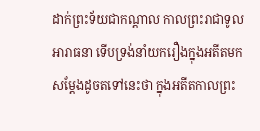ដាក់ព្រះទ័យជាកណ្តាល កាលព្រះរាជាទូលអារាធនា ទើបទ្រង់នាំយករឿងក្នុងអតីតមកសម្តែងដូចតទៅនេះថា ក្នុងអតីតកាលព្រះ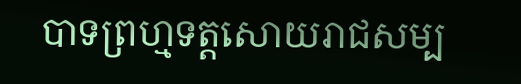បាទព្រហ្មទត្តសោយរាជសម្ប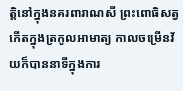ត្តិនៅក្នុងនគរពារាណសី ព្រះពោធិសត្វកើតក្នុងត្រកូលអាមាត្យ កាលចម្រើនវ័យក៏បាននាទីក្នុងការ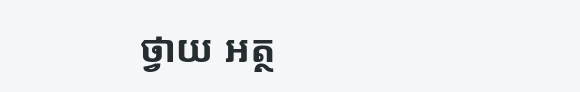ថ្វាយ អត្ថ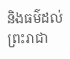និងធម៌ដល់ព្រះរាជា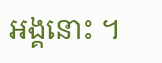អង្គនោះ ។